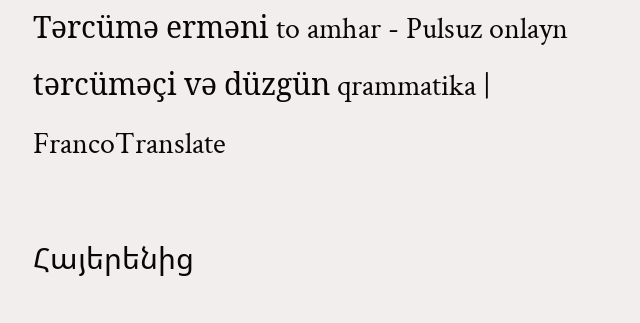Tərcümə erməni to amhar - Pulsuz onlayn tərcüməçi və düzgün qrammatika | FrancoTranslate

Հայերենից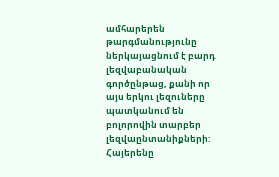ամհարերեն թարգմանությունը ներկայացնում է բարդ լեզվաբանական գործընթաց, քանի որ այս երկու լեզուները պատկանում են բոլորովին տարբեր լեզվաընտանիքների: Հայերենը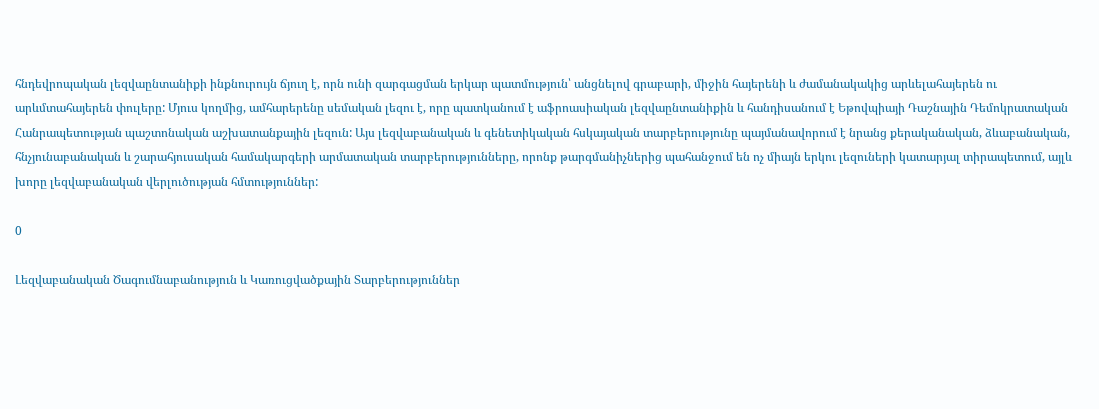հնդեվրոպական լեզվաընտանիքի ինքնուրույն ճյուղ է, որն ունի զարգացման երկար պատմություն՝ անցնելով գրաբարի, միջին հայերենի և ժամանակակից արևելահայերեն ու արևմտահայերեն փուլերը: Մյուս կողմից, ամհարերենը սեմական լեզու է, որը պատկանում է աֆրոասիական լեզվաընտանիքին և հանդիսանում է Եթովպիայի Դաշնային Դեմոկրատական Հանրապետության պաշտոնական աշխատանքային լեզուն: Այս լեզվաբանական և գենետիկական հսկայական տարբերությունը պայմանավորում է նրանց քերականական, ձևաբանական, հնչյունաբանական և շարահյուսական համակարգերի արմատական տարբերությունները, որոնք թարգմանիչներից պահանջում են ոչ միայն երկու լեզուների կատարյալ տիրապետում, այլև խորը լեզվաբանական վերլուծության հմտություններ:

0

Լեզվաբանական Ծագումնաբանություն և Կառուցվածքային Տարբերություններ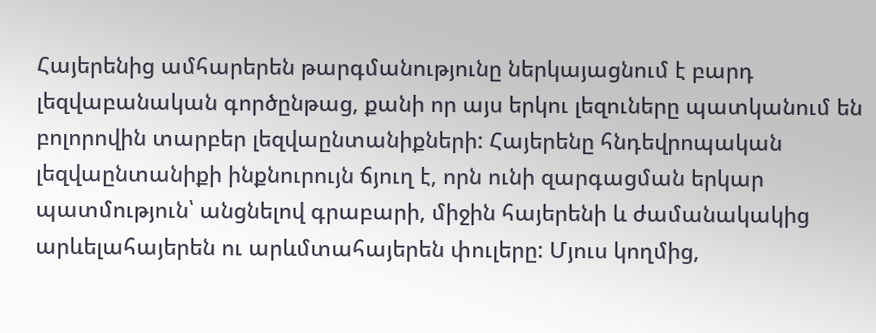Հայերենից ամհարերեն թարգմանությունը ներկայացնում է բարդ լեզվաբանական գործընթաց, քանի որ այս երկու լեզուները պատկանում են բոլորովին տարբեր լեզվաընտանիքների: Հայերենը հնդեվրոպական լեզվաընտանիքի ինքնուրույն ճյուղ է, որն ունի զարգացման երկար պատմություն՝ անցնելով գրաբարի, միջին հայերենի և ժամանակակից արևելահայերեն ու արևմտահայերեն փուլերը: Մյուս կողմից,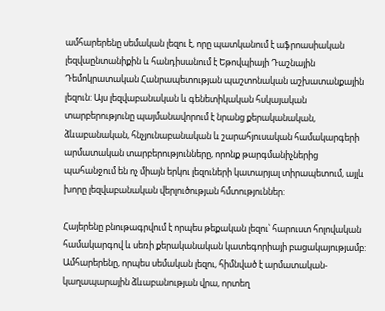ամհարերենը սեմական լեզու է, որը պատկանում է աֆրոասիական լեզվաընտանիքին և հանդիսանում է Եթովպիայի Դաշնային Դեմոկրատական Հանրապետության պաշտոնական աշխատանքային լեզուն: Այս լեզվաբանական և գենետիկական հսկայական տարբերությունը պայմանավորում է նրանց քերականական, ձևաբանական, հնչյունաբանական և շարահյուսական համակարգերի արմատական տարբերությունները, որոնք թարգմանիչներից պահանջում են ոչ միայն երկու լեզուների կատարյալ տիրապետում, այլև խորը լեզվաբանական վերլուծության հմտություններ:

Հայերենը բնութագրվում է որպես թեքական լեզու՝ հարուստ հոլովական համակարգով և սեռի քերականական կատեգորիայի բացակայությամբ: Ամհարերենը, որպես սեմական լեզու, հիմնված է արմատական-կաղապարային ձևաբանության վրա, որտեղ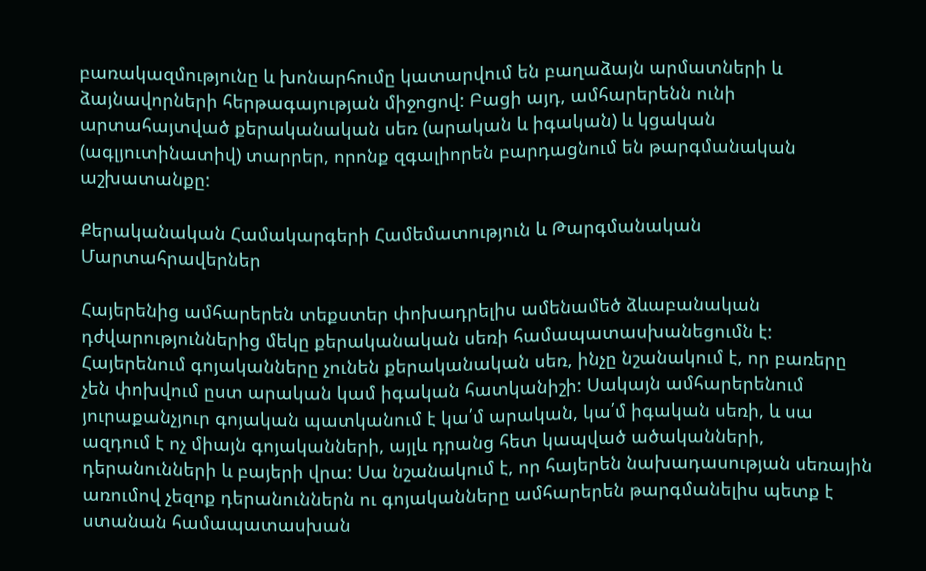բառակազմությունը և խոնարհումը կատարվում են բաղաձայն արմատների և ձայնավորների հերթագայության միջոցով: Բացի այդ, ամհարերենն ունի արտահայտված քերականական սեռ (արական և իգական) և կցական (ագլյուտինատիվ) տարրեր, որոնք զգալիորեն բարդացնում են թարգմանական աշխատանքը:

Քերականական Համակարգերի Համեմատություն և Թարգմանական Մարտահրավերներ

Հայերենից ամհարերեն տեքստեր փոխադրելիս ամենամեծ ձևաբանական դժվարություններից մեկը քերականական սեռի համապատասխանեցումն է: Հայերենում գոյականները չունեն քերականական սեռ, ինչը նշանակում է, որ բառերը չեն փոխվում ըստ արական կամ իգական հատկանիշի: Սակայն ամհարերենում յուրաքանչյուր գոյական պատկանում է կա՛մ արական, կա՛մ իգական սեռի, և սա ազդում է ոչ միայն գոյականների, այլև դրանց հետ կապված ածականների, դերանունների և բայերի վրա: Սա նշանակում է, որ հայերեն նախադասության սեռային առումով չեզոք դերանուններն ու գոյականները ամհարերեն թարգմանելիս պետք է ստանան համապատասխան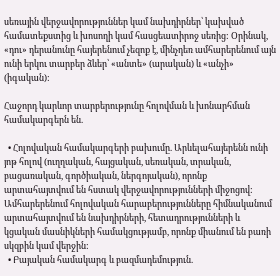սեռային վերջավորություններ կամ նախդիրներ՝ կախված համատեքստից և խոսողի կամ հասցեատիրոջ սեռից: Օրինակ, «դու» դերանունը հայերենում չեզոք է, մինչդեռ ամհարերենում այն ունի երկու տարբեր ձևեր՝ «անտե» (արական) և «անչի» (իգական):

Հաջորդ կարևոր տարբերությունը հոլովման և խոնարհման համակարգերն են.

  • Հոլովական համակարգերի բախումը. Արևելահայերենն ունի յոթ հոլով (ուղղական, հայցական, սեռական, տրական, բացառական, գործիական, ներգոյական), որոնք արտահայտվում են հստակ վերջավորությունների միջոցով: Ամհարերենում հոլովական հարաբերությունները հիմնականում արտահայտվում են նախդիրների, հետադրությունների և կցական մասնիկների համակցությամբ, որոնք միանում են բառի սկզբին կամ վերջին:
  • Բայական համակարգ և բազմադեմություն.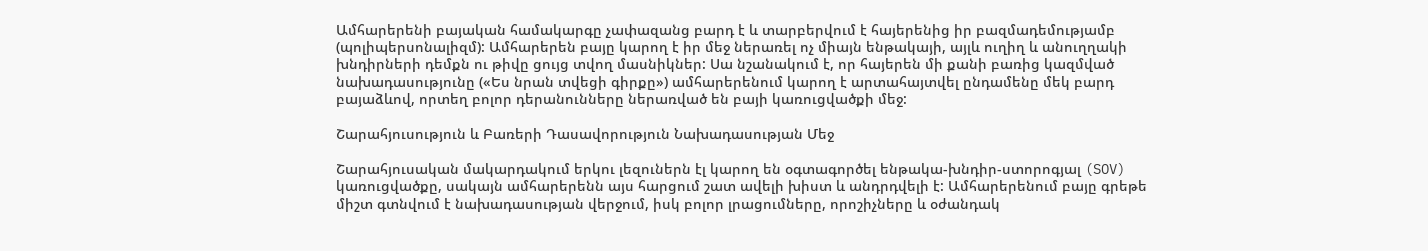Ամհարերենի բայական համակարգը չափազանց բարդ է և տարբերվում է հայերենից իր բազմադեմությամբ (պոլիպերսոնալիզմ): Ամհարերեն բայը կարող է իր մեջ ներառել ոչ միայն ենթակայի, այլև ուղիղ և անուղղակի խնդիրների դեմքն ու թիվը ցույց տվող մասնիկներ: Սա նշանակում է, որ հայերեն մի քանի բառից կազմված նախադասությունը («Ես նրան տվեցի գիրքը») ամհարերենում կարող է արտահայտվել ընդամենը մեկ բարդ բայաձևով, որտեղ բոլոր դերանունները ներառված են բայի կառուցվածքի մեջ:

Շարահյուսություն և Բառերի Դասավորություն Նախադասության Մեջ

Շարահյուսական մակարդակում երկու լեզուներն էլ կարող են օգտագործել ենթակա-խնդիր-ստորոգյալ (SOV) կառուցվածքը, սակայն ամհարերենն այս հարցում շատ ավելի խիստ և անդրդվելի է: Ամհարերենում բայը գրեթե միշտ գտնվում է նախադասության վերջում, իսկ բոլոր լրացումները, որոշիչները և օժանդակ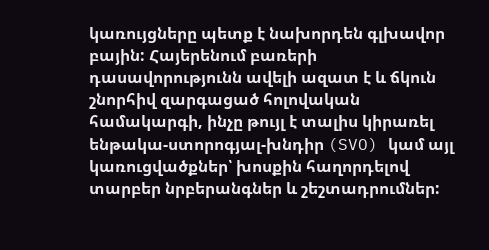կառույցները պետք է նախորդեն գլխավոր բային: Հայերենում բառերի դասավորությունն ավելի ազատ է և ճկուն շնորհիվ զարգացած հոլովական համակարգի, ինչը թույլ է տալիս կիրառել ենթակա-ստորոգյալ-խնդիր (SVO) կամ այլ կառուցվածքներ՝ խոսքին հաղորդելով տարբեր նրբերանգներ և շեշտադրումներ: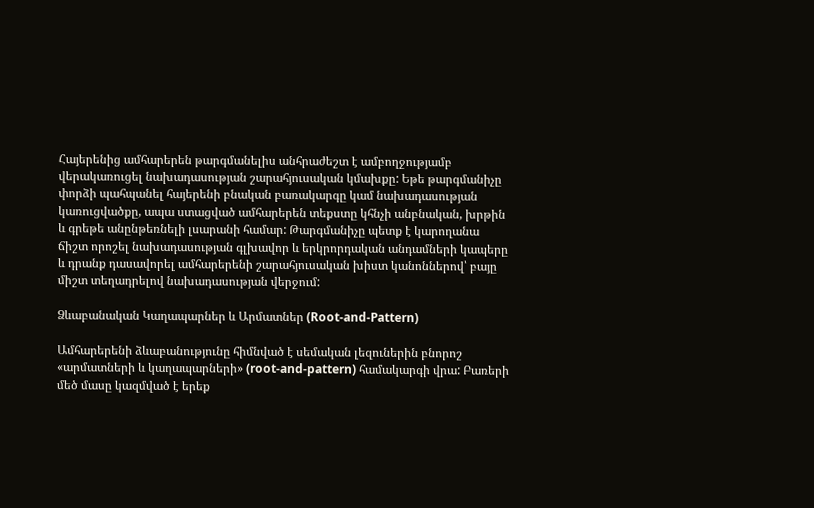Հայերենից ամհարերեն թարգմանելիս անհրաժեշտ է ամբողջությամբ վերակառուցել նախադասության շարահյուսական կմախքը: Եթե թարգմանիչը փորձի պահպանել հայերենի բնական բառակարգը կամ նախադասության կառուցվածքը, ապա ստացված ամհարերեն տեքստը կհնչի անբնական, խրթին և գրեթե անընթեռնելի լսարանի համար: Թարգմանիչը պետք է կարողանա ճիշտ որոշել նախադասության գլխավոր և երկրորդական անդամների կապերը և դրանք դասավորել ամհարերենի շարահյուսական խիստ կանոններով՝ բայը միշտ տեղադրելով նախադասության վերջում:

Ձևաբանական Կաղապարներ և Արմատներ (Root-and-Pattern)

Ամհարերենի ձևաբանությունը հիմնված է սեմական լեզուներին բնորոշ «արմատների և կաղապարների» (root-and-pattern) համակարգի վրա: Բառերի մեծ մասը կազմված է երեք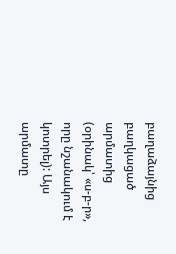բաղաձայնից բաղկացած արմատից (օրինակ՝ «ս-բ-ր», որը նշանակում է կոտրել): Այս արմատը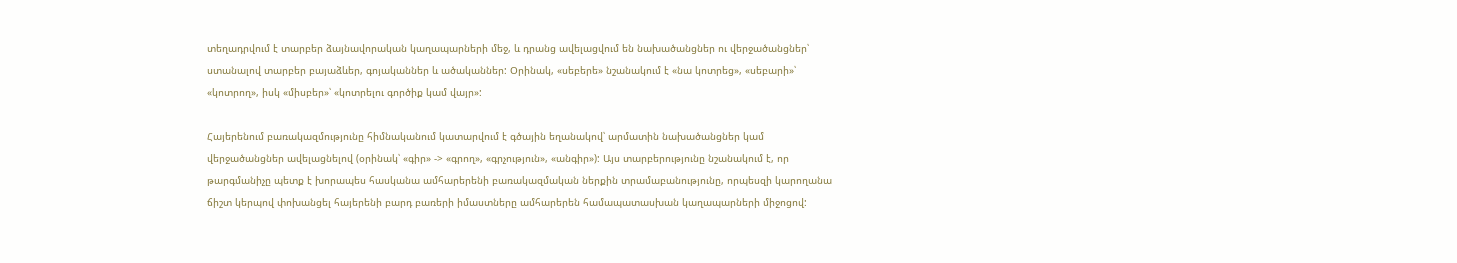տեղադրվում է տարբեր ձայնավորական կաղապարների մեջ, և դրանց ավելացվում են նախածանցներ ու վերջածանցներ՝ ստանալով տարբեր բայաձևեր, գոյականներ և ածականներ: Օրինակ, «սեբերե» նշանակում է «նա կոտրեց», «սեբարի»՝ «կոտրող», իսկ «միսբեր»՝ «կոտրելու գործիք կամ վայր»:

Հայերենում բառակազմությունը հիմնականում կատարվում է գծային եղանակով՝ արմատին նախածանցներ կամ վերջածանցներ ավելացնելով (օրինակ՝ «գիր» -> «գրող», «գրչություն», «անգիր»): Այս տարբերությունը նշանակում է, որ թարգմանիչը պետք է խորապես հասկանա ամհարերենի բառակազմական ներքին տրամաբանությունը, որպեսզի կարողանա ճիշտ կերպով փոխանցել հայերենի բարդ բառերի իմաստները ամհարերեն համապատասխան կաղապարների միջոցով: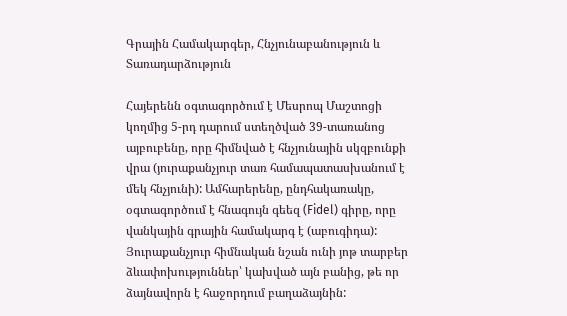Գրային Համակարգեր, Հնչյունաբանություն և Տառադարձություն

Հայերենն օգտագործում է Մեսրոպ Մաշտոցի կողմից 5-րդ դարում ստեղծված 39-տառանոց այբուբենը, որը հիմնված է հնչյունային սկզբունքի վրա (յուրաքանչյուր տառ համապատասխանում է մեկ հնչյունի): Ամհարերենը, ընդհակառակը, օգտագործում է հնագույն գեեզ (Fidel) գիրը, որը վանկային գրային համակարգ է (աբուգիդա): Յուրաքանչյուր հիմնական նշան ունի յոթ տարբեր ձևափոխություններ՝ կախված այն բանից, թե որ ձայնավորն է հաջորդում բաղաձայնին: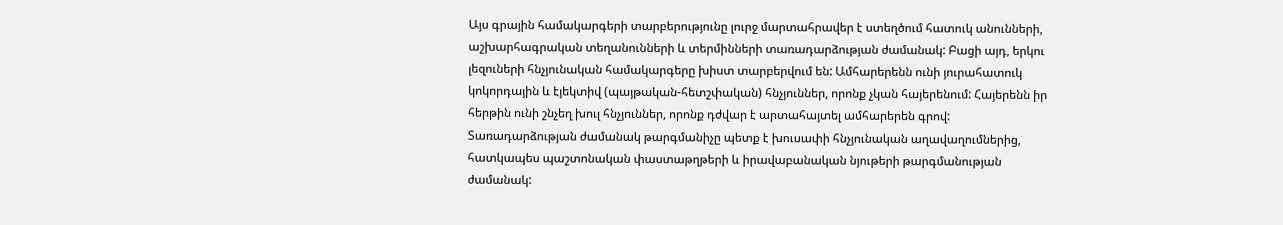Այս գրային համակարգերի տարբերությունը լուրջ մարտահրավեր է ստեղծում հատուկ անունների, աշխարհագրական տեղանունների և տերմինների տառադարձության ժամանակ: Բացի այդ, երկու լեզուների հնչյունական համակարգերը խիստ տարբերվում են: Ամհարերենն ունի յուրահատուկ կոկորդային և էյեկտիվ (պայթական-հետշփական) հնչյուններ, որոնք չկան հայերենում: Հայերենն իր հերթին ունի շնչեղ խուլ հնչյուններ, որոնք դժվար է արտահայտել ամհարերեն գրով: Տառադարձության ժամանակ թարգմանիչը պետք է խուսափի հնչյունական աղավաղումներից, հատկապես պաշտոնական փաստաթղթերի և իրավաբանական նյութերի թարգմանության ժամանակ: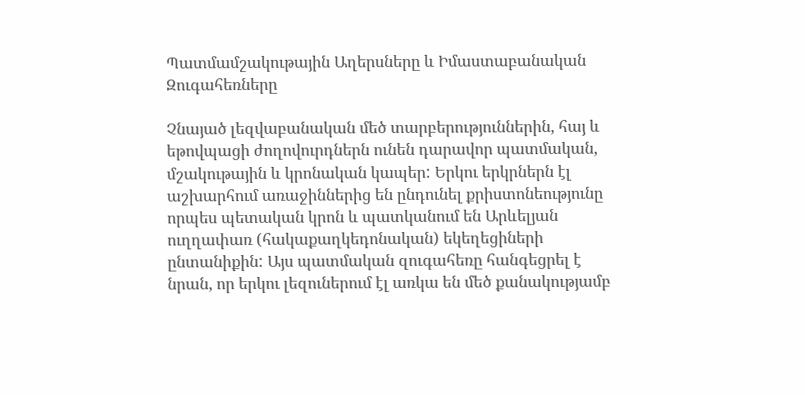Պատմամշակութային Աղերսները և Իմաստաբանական Զուգահեռները

Չնայած լեզվաբանական մեծ տարբերություններին, հայ և եթովպացի ժողովուրդներն ունեն դարավոր պատմական, մշակութային և կրոնական կապեր: Երկու երկրներն էլ աշխարհում առաջիններից են ընդունել քրիստոնեությունը որպես պետական կրոն և պատկանում են Արևելյան ուղղափառ (հակաքաղկեդոնական) եկեղեցիների ընտանիքին: Այս պատմական զուգահեռը հանգեցրել է նրան, որ երկու լեզուներում էլ առկա են մեծ քանակությամբ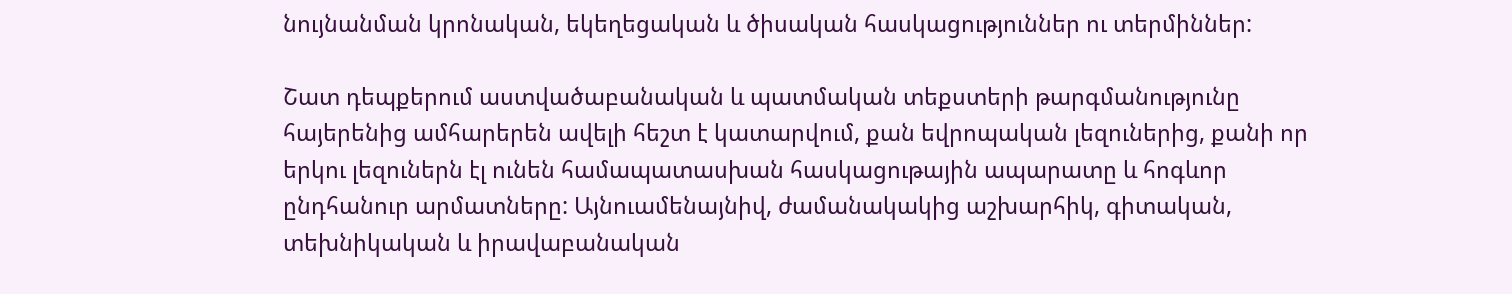նույնանման կրոնական, եկեղեցական և ծիսական հասկացություններ ու տերմիններ:

Շատ դեպքերում աստվածաբանական և պատմական տեքստերի թարգմանությունը հայերենից ամհարերեն ավելի հեշտ է կատարվում, քան եվրոպական լեզուներից, քանի որ երկու լեզուներն էլ ունեն համապատասխան հասկացութային ապարատը և հոգևոր ընդհանուր արմատները: Այնուամենայնիվ, ժամանակակից աշխարհիկ, գիտական, տեխնիկական և իրավաբանական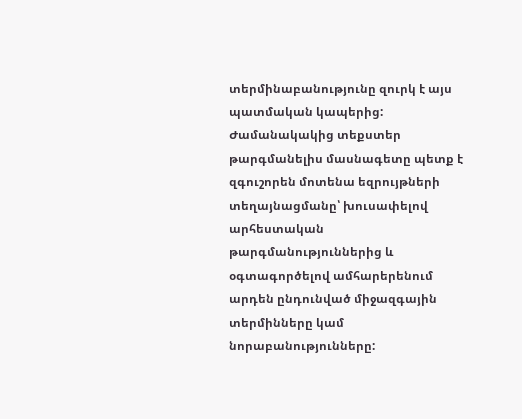տերմինաբանությունը զուրկ է այս պատմական կապերից: Ժամանակակից տեքստեր թարգմանելիս մասնագետը պետք է զգուշորեն մոտենա եզրույթների տեղայնացմանը՝ խուսափելով արհեստական թարգմանություններից և օգտագործելով ամհարերենում արդեն ընդունված միջազգային տերմինները կամ նորաբանությունները: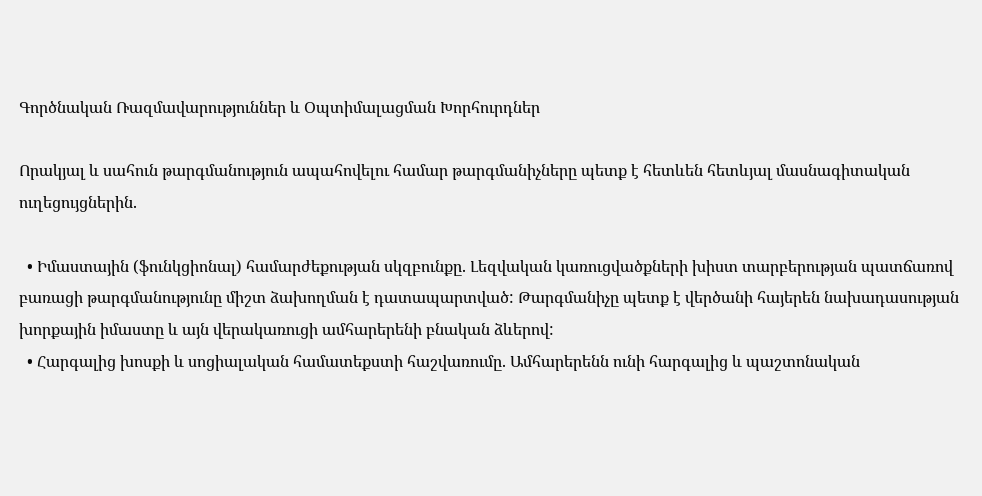Գործնական Ռազմավարություններ և Օպտիմալացման Խորհուրդներ

Որակյալ և սահուն թարգմանություն ապահովելու համար թարգմանիչները պետք է հետևեն հետևյալ մասնագիտական ուղեցույցներին.

  • Իմաստային (ֆունկցիոնալ) համարժեքության սկզբունքը. Լեզվական կառուցվածքների խիստ տարբերության պատճառով բառացի թարգմանությունը միշտ ձախողման է դատապարտված: Թարգմանիչը պետք է վերծանի հայերեն նախադասության խորքային իմաստը և այն վերակառուցի ամհարերենի բնական ձևերով:
  • Հարգալից խոսքի և սոցիալական համատեքստի հաշվառումը. Ամհարերենն ունի հարգալից և պաշտոնական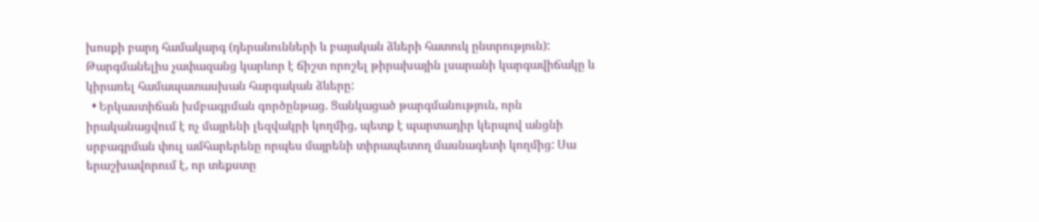խոսքի բարդ համակարգ (դերանունների և բայական ձևերի հատուկ ընտրություն): Թարգմանելիս չափազանց կարևոր է ճիշտ որոշել թիրախային լսարանի կարգավիճակը և կիրառել համապատասխան հարգական ձևերը:
  • Երկաստիճան խմբագրման գործընթաց. Ցանկացած թարգմանություն, որն իրականացվում է ոչ մայրենի լեզվակրի կողմից, պետք է պարտադիր կերպով անցնի սրբագրման փուլ ամհարերենը որպես մայրենի տիրապետող մասնագետի կողմից: Սա երաշխավորում է, որ տեքստը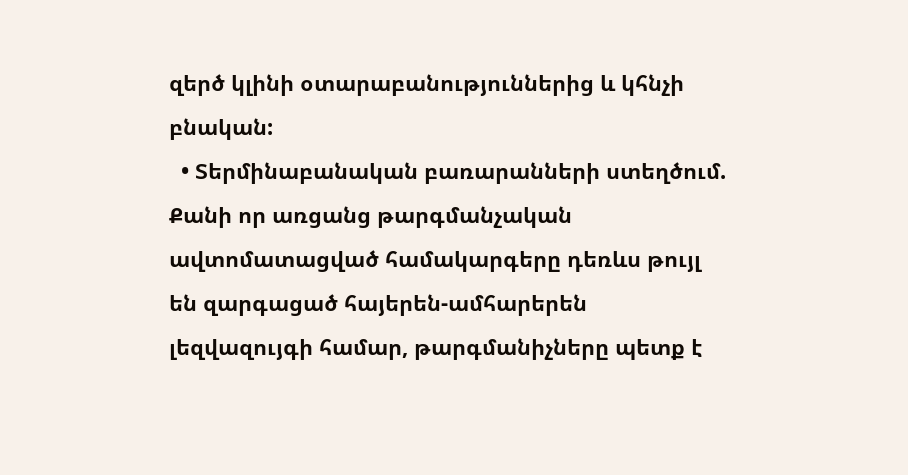զերծ կլինի օտարաբանություններից և կհնչի բնական:
  • Տերմինաբանական բառարանների ստեղծում. Քանի որ առցանց թարգմանչական ավտոմատացված համակարգերը դեռևս թույլ են զարգացած հայերեն-ամհարերեն լեզվազույգի համար, թարգմանիչները պետք է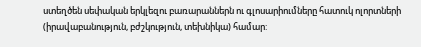ստեղծեն սեփական երկլեզու բառարաններն ու գլոսարիումները հատուկ ոլորտների (իրավաբանություն, բժշկություն, տեխնիկա) համար: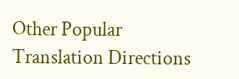Other Popular Translation Directions